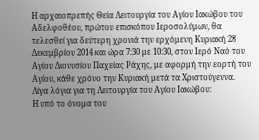Η αρχαιοπρεπής Θεία Λειτουργία του Αγίου Ιακώβου του Αδελφοθέου, πρώτου επισκόπου Ιεροσολύμων, θα τελεσθεί για δεύτερη χρονιά την ερχόμενη Κυριακή 28 Δεκεμβρίου 2014 και ώρα 7:30 με 10:30, στον Ιερό Ναό του Αγίου Διονυσίου Παχείας Ράχης, με αφορμή την εορτή του Αγίου, κάθε χρόνο την Κυριακή μετά τα Χριστούγεννα.
Λίγα λόγια για τη Λειτουργία του Αγίου Ιακώβου:
Η υπό το όνομα του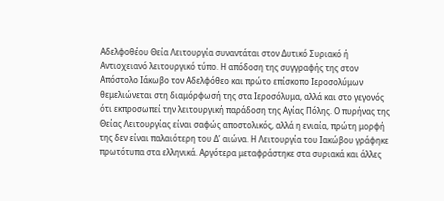Αδελφοθέου Θεία Λειτουργία συναντάται στον Δυτικό Συριακό ή Αντιοχειανό λειτουργικό τύπο. Η απόδοση της συγγραφής της στον Απόστολο Ιάκωβο τον Αδελφόθεο και πρώτο επίσκοπο Ιεροσολύμων θεμελιώνεται στη διαμόρφωσή της στα Ιεροσόλυμα, αλλά και στο γεγονός ότι εκπροσωπεί την λειτουργική παράδοση της Αγίας Πόλης. Ο πυρήνας της Θείας Λειτουργίας είναι σαφώς αποστολικός, αλλά η ενιαία, πρώτη μορφή της δεν είναι παλαιότερη του Δ’ αιώνα. Η Λειτουργία του Ιακώβου γράφηκε πρωτότυπα στα ελληνικά. Αργότερα μεταφράστηκε στα συριακά και άλλες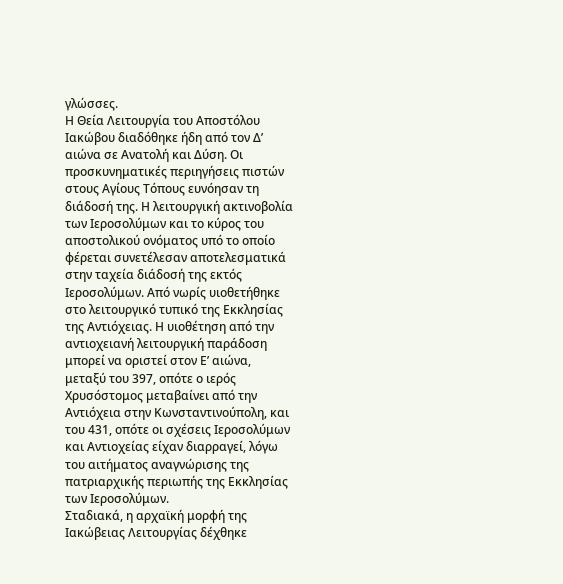γλώσσες.
Η Θεία Λειτουργία του Αποστόλου Ιακώβου διαδόθηκε ήδη από τον Δ’ αιώνα σε Ανατολή και Δύση. Οι προσκυνηματικές περιηγήσεις πιστών στους Αγίους Τόπους ευνόησαν τη διάδοσή της. Η λειτουργική ακτινοβολία των Ιεροσολύμων και το κύρος του αποστολικού ονόματος υπό το οποίο φέρεται συνετέλεσαν αποτελεσματικά στην ταχεία διάδοσή της εκτός Ιεροσολύμων. Από νωρίς υιοθετήθηκε στο λειτουργικό τυπικό της Εκκλησίας της Αντιόχειας. Η υιοθέτηση από την αντιοχειανή λειτουργική παράδοση μπορεί να οριστεί στον Ε’ αιώνα, μεταξύ του 397, οπότε ο ιερός Χρυσόστομος μεταβαίνει από την Αντιόχεια στην Κωνσταντινούπολη, και του 431, οπότε οι σχέσεις Ιεροσολύμων και Αντιοχείας είχαν διαρραγεί, λόγω του αιτήματος αναγνώρισης της πατριαρχικής περιωπής της Εκκλησίας των Ιεροσολύμων.
Σταδιακά, η αρχαϊκή μορφή της Ιακώβειας Λειτουργίας δέχθηκε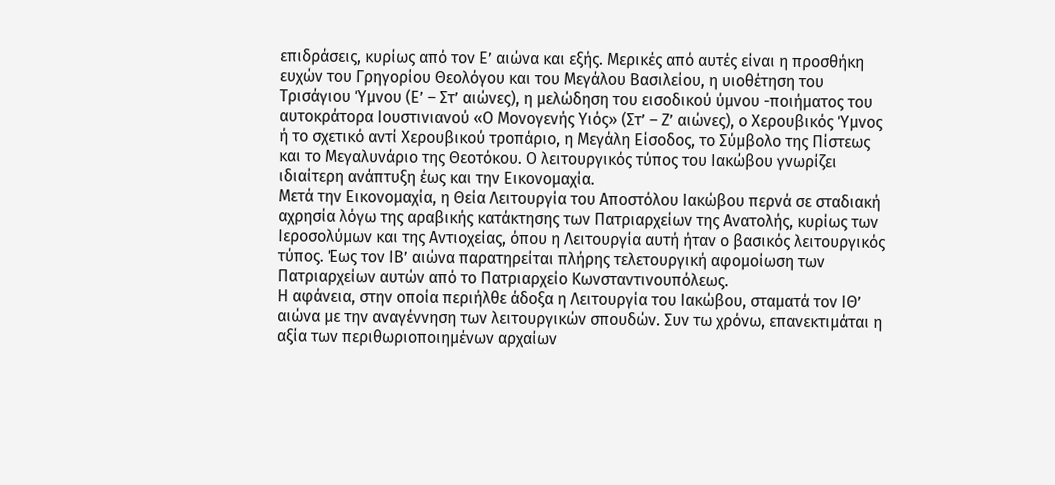επιδράσεις, κυρίως από τον Ε’ αιώνα και εξής. Μερικές από αυτές είναι η προσθήκη ευχών του Γρηγορίου Θεολόγου και του Μεγάλου Βασιλείου, η υιοθέτηση του Τρισάγιου Ύμνου (Ε’ – Στ’ αιώνες), η μελώδηση του εισοδικού ύμνου -ποιήματος του αυτοκράτορα Ιουστινιανού «Ο Μονογενής Υιός» (Στ’ – Ζ’ αιώνες), ο Χερουβικός Ύμνος ή το σχετικό αντί Χερουβικού τροπάριο, η Μεγάλη Είσοδος, το Σύμβολο της Πίστεως και το Μεγαλυνάριο της Θεοτόκου. Ο λειτουργικός τύπος του Ιακώβου γνωρίζει ιδιαίτερη ανάπτυξη έως και την Εικονομαχία.
Μετά την Εικονομαχία, η Θεία Λειτουργία του Αποστόλου Ιακώβου περνά σε σταδιακή αχρησία λόγω της αραβικής κατάκτησης των Πατριαρχείων της Ανατολής, κυρίως των Ιεροσολύμων και της Αντιοχείας, όπου η Λειτουργία αυτή ήταν ο βασικός λειτουργικός τύπος. Έως τον ΙΒ’ αιώνα παρατηρείται πλήρης τελετουργική αφομοίωση των Πατριαρχείων αυτών από το Πατριαρχείο Κωνσταντινουπόλεως.
Η αφάνεια, στην οποία περιήλθε άδοξα η Λειτουργία του Ιακώβου, σταματά τον ΙΘ’ αιώνα με την αναγέννηση των λειτουργικών σπουδών. Συν τω χρόνω, επανεκτιμάται η αξία των περιθωριοποιημένων αρχαίων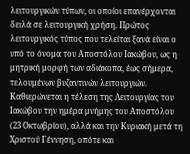λειτουργικών τύπων, οι οποίοι επανέρχονται δειλά σε λειτουργική χρήση. Πρώτος λειτουργικός τύπος που τελείται ξανά είναι ο υπό το όνομα του Αποστόλου Ιακώβου, ως η μητρική μορφή των αδιάκοπα, έως σήμερα, τελουμένων βυζαντινών λειτουργιών. Καθιερώνεται η τέλεση της Λειτουργίας του Ιακώβου την ημέρα μνήμης του Αποστόλου (23 Οκτωβρίου), αλλά και την Κυριακή μετά τη Χριστού Γέννηση, οπότε και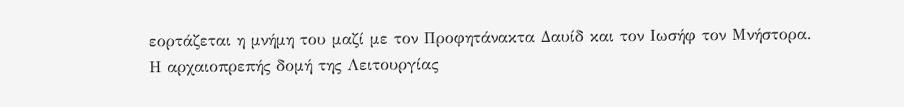εορτάζεται η μνήμη του μαζί με τον Προφητάνακτα Δαυίδ και τον Ιωσήφ τον Μνήστορα.
Η αρχαιοπρεπής δομή της Λειτουργίας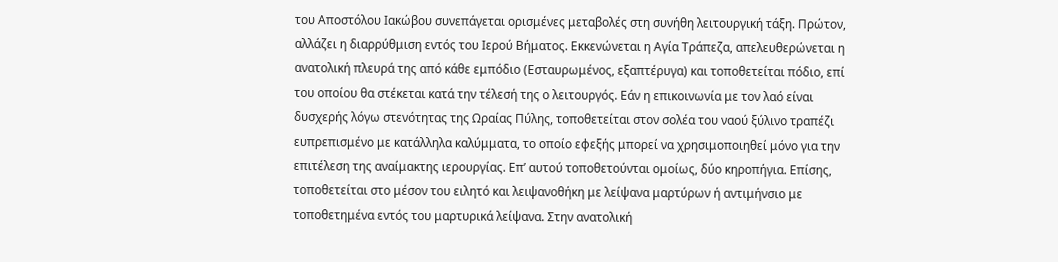του Αποστόλου Ιακώβου συνεπάγεται ορισμένες μεταβολές στη συνήθη λειτουργική τάξη. Πρώτον, αλλάζει η διαρρύθμιση εντός του Ιερού Βήματος. Εκκενώνεται η Αγία Τράπεζα, απελευθερώνεται η ανατολική πλευρά της από κάθε εμπόδιο (Εσταυρωμένος, εξαπτέρυγα) και τοποθετείται πόδιο, επί του οποίου θα στέκεται κατά την τέλεσή της ο λειτουργός. Εάν η επικοινωνία με τον λαό είναι δυσχερής λόγω στενότητας της Ωραίας Πύλης, τοποθετείται στον σολέα του ναού ξύλινο τραπέζι ευπρεπισμένο με κατάλληλα καλύμματα, το οποίο εφεξής μπορεί να χρησιμοποιηθεί μόνο για την επιτέλεση της αναίμακτης ιερουργίας. Επ’ αυτού τοποθετούνται ομοίως, δύο κηροπήγια. Επίσης, τοποθετείται στο μέσον του ειλητό και λειψανοθήκη με λείψανα μαρτύρων ή αντιμήνσιο με τοποθετημένα εντός του μαρτυρικά λείψανα. Στην ανατολική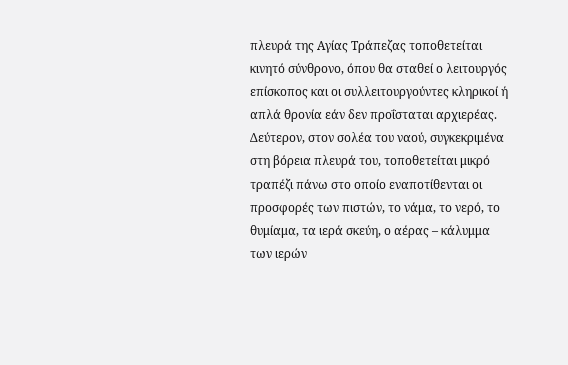πλευρά της Αγίας Τράπεζας τοποθετείται κινητό σύνθρονο, όπου θα σταθεί ο λειτουργός επίσκοπος και οι συλλειτουργούντες κληρικοί ή απλά θρονία εάν δεν προΐσταται αρχιερέας.
Δεύτερον, στον σολέα του ναού, συγκεκριμένα στη βόρεια πλευρά του, τοποθετείται μικρό τραπέζι πάνω στο οποίο εναποτίθενται οι προσφορές των πιστών, το νάμα, το νερό, το θυμίαμα, τα ιερά σκεύη, ο αέρας – κάλυμμα των ιερών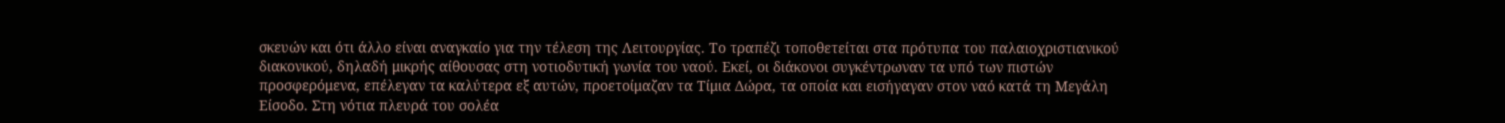σκευών και ότι άλλο είναι αναγκαίο για την τέλεση της Λειτουργίας. Το τραπέζι τοποθετείται στα πρότυπα του παλαιοχριστιανικού διακονικού, δηλαδή μικρής αίθουσας στη νοτιοδυτική γωνία του ναού. Εκεί, οι διάκονοι συγκέντρωναν τα υπό των πιστών προσφερόμενα, επέλεγαν τα καλύτερα εξ αυτών, προετοίμαζαν τα Τίμια Δώρα, τα οποία και εισήγαγαν στον ναό κατά τη Μεγάλη Είσοδο. Στη νότια πλευρά του σολέα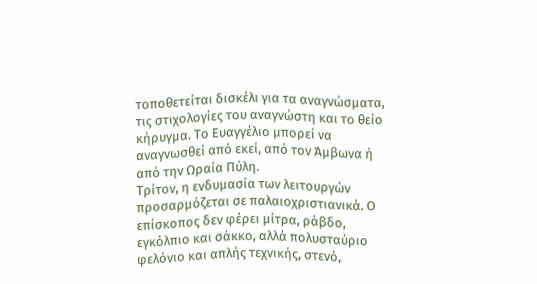τοποθετείται δισκέλι για τα αναγνώσματα, τις στιχολογίες του αναγνώστη και το θείο κήρυγμα. Το Ευαγγέλιο μπορεί να αναγνωσθεί από εκεί, από τον Άμβωνα ή από την Ωραία Πύλη.
Τρίτον, η ενδυμασία των λειτουργών προσαρμόζεται σε παλαιοχριστιανικά. Ο επίσκοπος δεν φέρει μίτρα, ράβδο, εγκόλπιο και σάκκο, αλλά πολυσταύριο φελόνιο και απλής τεχνικής, στενό,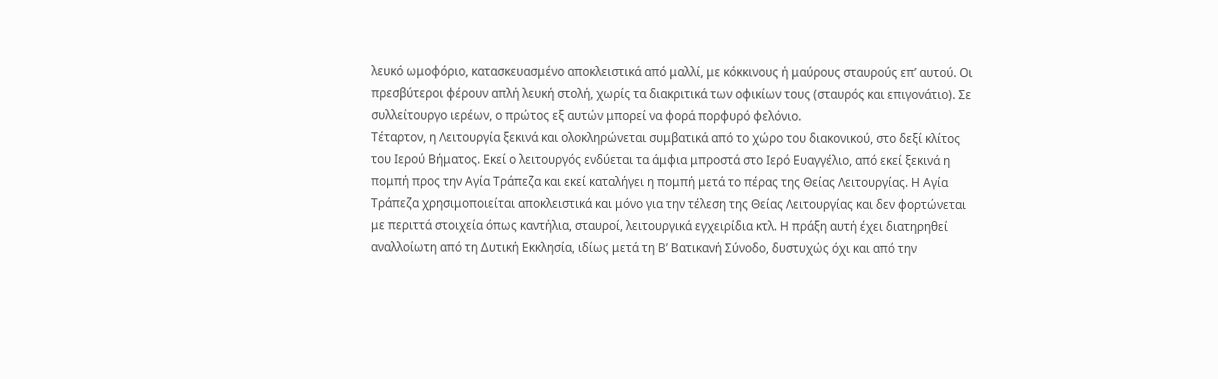λευκό ωμοφόριο, κατασκευασμένο αποκλειστικά από μαλλί, με κόκκινους ή μαύρους σταυρούς επ’ αυτού. Οι πρεσβύτεροι φέρουν απλή λευκή στολή, χωρίς τα διακριτικά των οφικίων τους (σταυρός και επιγονάτιο). Σε συλλείτουργο ιερέων, ο πρώτος εξ αυτών μπορεί να φορά πορφυρό φελόνιο.
Τέταρτον, η Λειτουργία ξεκινά και ολοκληρώνεται συμβατικά από το χώρο του διακονικού, στο δεξί κλίτος του Ιερού Βήματος. Εκεί ο λειτουργός ενδύεται τα άμφια μπροστά στο Ιερό Ευαγγέλιο, από εκεί ξεκινά η πομπή προς την Αγία Τράπεζα και εκεί καταλήγει η πομπή μετά το πέρας της Θείας Λειτουργίας. Η Αγία Τράπεζα χρησιμοποιείται αποκλειστικά και μόνο για την τέλεση της Θείας Λειτουργίας και δεν φορτώνεται με περιττά στοιχεία όπως καντήλια, σταυροί, λειτουργικά εγχειρίδια κτλ. Η πράξη αυτή έχει διατηρηθεί αναλλοίωτη από τη Δυτική Εκκλησία, ιδίως μετά τη Β’ Βατικανή Σύνοδο, δυστυχώς όχι και από την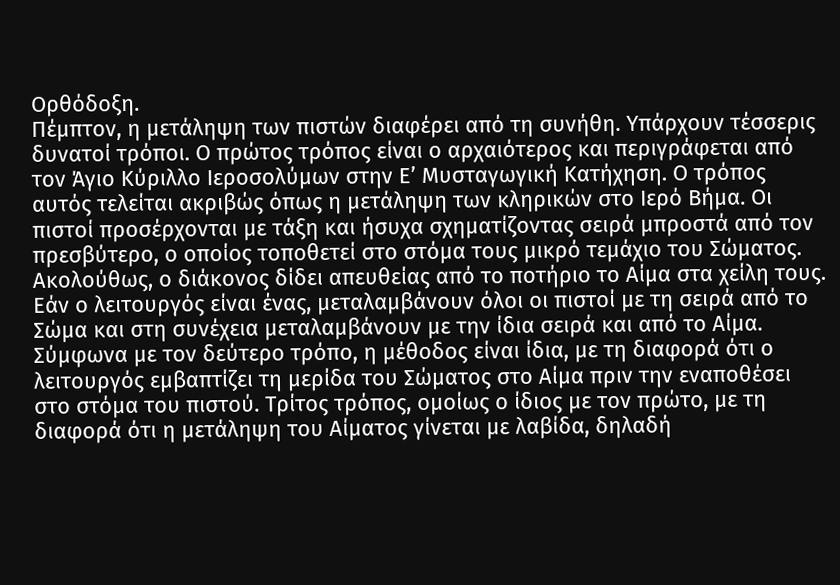Ορθόδοξη.
Πέμπτον, η μετάληψη των πιστών διαφέρει από τη συνήθη. Υπάρχουν τέσσερις δυνατοί τρόποι. Ο πρώτος τρόπος είναι ο αρχαιότερος και περιγράφεται από τον Άγιο Κύριλλο Ιεροσολύμων στην Ε’ Μυσταγωγική Κατήχηση. Ο τρόπος αυτός τελείται ακριβώς όπως η μετάληψη των κληρικών στο Ιερό Βήμα. Οι πιστοί προσέρχονται με τάξη και ήσυχα σχηματίζοντας σειρά μπροστά από τον πρεσβύτερο, ο οποίος τοποθετεί στο στόμα τους μικρό τεμάχιο του Σώματος. Ακολούθως, ο διάκονος δίδει απευθείας από το ποτήριο το Αίμα στα χείλη τους. Εάν ο λειτουργός είναι ένας, μεταλαμβάνουν όλοι οι πιστοί με τη σειρά από το Σώμα και στη συνέχεια μεταλαμβάνουν με την ίδια σειρά και από το Αίμα. Σύμφωνα με τον δεύτερο τρόπο, η μέθοδος είναι ίδια, με τη διαφορά ότι ο λειτουργός εμβαπτίζει τη μερίδα του Σώματος στο Αίμα πριν την εναποθέσει στο στόμα του πιστού. Τρίτος τρόπος, ομοίως ο ίδιος με τον πρώτο, με τη διαφορά ότι η μετάληψη του Αίματος γίνεται με λαβίδα, δηλαδή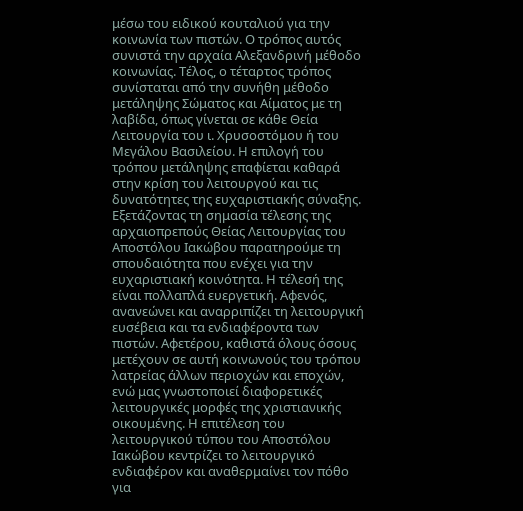μέσω του ειδικού κουταλιού για την κοινωνία των πιστών. Ο τρόπος αυτός συνιστά την αρχαία Αλεξανδρινή μέθοδο κοινωνίας. Τέλος, ο τέταρτος τρόπος συνίσταται από την συνήθη μέθοδο μετάληψης Σώματος και Αίματος με τη λαβίδα, όπως γίνεται σε κάθε Θεία Λειτουργία του ι. Χρυσοστόμου ή του Μεγάλου Βασιλείου. Η επιλογή του τρόπου μετάληψης επαφίεται καθαρά στην κρίση του λειτουργού και τις δυνατότητες της ευχαριστιακής σύναξης.
Εξετάζοντας τη σημασία τέλεσης της αρχαιοπρεπούς Θείας Λειτουργίας του Αποστόλου Ιακώβου παρατηρούμε τη σπουδαιότητα που ενέχει για την ευχαριστιακή κοινότητα. Η τέλεσή της είναι πολλαπλά ευεργετική. Αφενός, ανανεώνει και αναρριπίζει τη λειτουργική ευσέβεια και τα ενδιαφέροντα των πιστών. Αφετέρου, καθιστά όλους όσους μετέχουν σε αυτή κοινωνούς του τρόπου λατρείας άλλων περιοχών και εποχών, ενώ μας γνωστοποιεί διαφορετικές λειτουργικές μορφές της χριστιανικής οικουμένης. Η επιτέλεση του λειτουργικού τύπου του Αποστόλου Ιακώβου κεντρίζει το λειτουργικό ενδιαφέρον και αναθερμαίνει τον πόθο για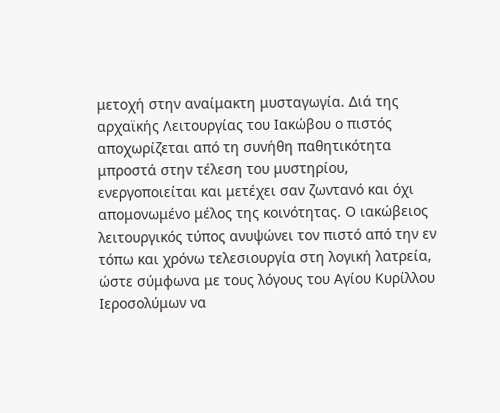μετοχή στην αναίμακτη μυσταγωγία. Διά της αρχαϊκής Λειτουργίας του Ιακώβου ο πιστός αποχωρίζεται από τη συνήθη παθητικότητα μπροστά στην τέλεση του μυστηρίου, ενεργοποιείται και μετέχει σαν ζωντανό και όχι απομονωμένο μέλος της κοινότητας. Ο ιακώβειος λειτουργικός τύπος ανυψώνει τον πιστό από την εν τόπω και χρόνω τελεσιουργία στη λογική λατρεία, ώστε σύμφωνα με τους λόγους του Αγίου Κυρίλλου Ιεροσολύμων να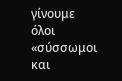γίνουμε όλοι «σύσσωμοι και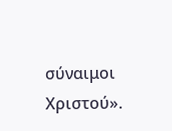σύναιμοι Χριστού».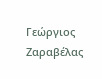Γεώργιος Ζαραβέλας